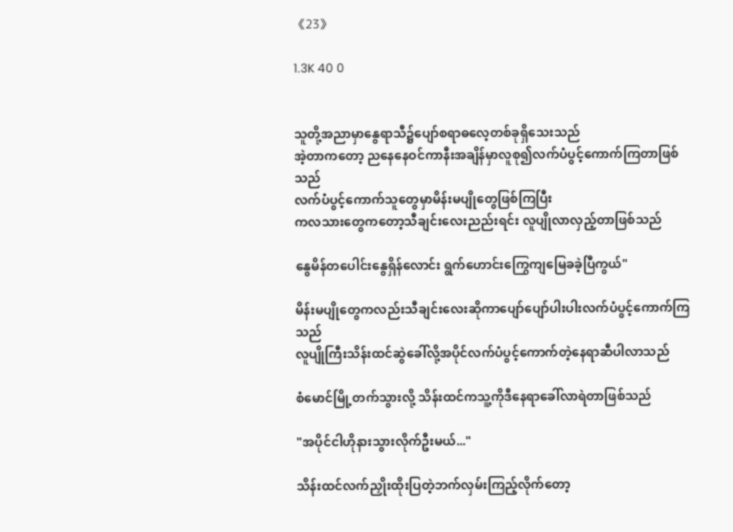《23》

1.3K 40 0


သူတို့အညာမှာနွေရာသီ၌ပျော်စရာဓလေ့တစ်ခုရှိသေးသည်
အဲ့တာကတော့ ညနေနေဝင်ကာနီးအချိန်မှာလူစု၍လက်ပံပွင့်ကောက်ကြတာဖြစ်သည်
လက်ပံပွင့်ကောက်သူတွေမှာမိန်းမပျိုတွေဖြစ်ကြပြီး
ကလသားတွေကတော့သီချင်းလေးညည်းရင်း လူပျိုလာလှည့်တာဖြစ်သည်

နွေမိန်တပေါင်းနွေရှိန်လောင်း ရွက်ဟောင်းကြွေကျမြေခခဲ့ပြီကွယ်"

မိန်းမပျိုတွေကလည်းသီချင်းလေးဆိုကာပျော်ပျော်ပါးပါးလက်ပံပွင့်ကောက်ကြသည်
လူပျိုကြီးသိန်းထင်ဆွဲခေါ်လို့အပိုင်လက်ပံပွင့်ကောက်တဲ့နေရာဆီပါလာသည်

စံမောင်မြို့တက်သွားလို့ သိန်းထင်ကသူ့ကိုဒီနေရာခေါ်လာရဲတာဖြစ်သည်

"အပိုင်ငါဟိုနားသွားလိုက်ဦးမယ်..."

သိန်းထင်လက်ညှိုးထိုးပြတဲ့ဘက်လှမ်းကြည့်လိုက်တော့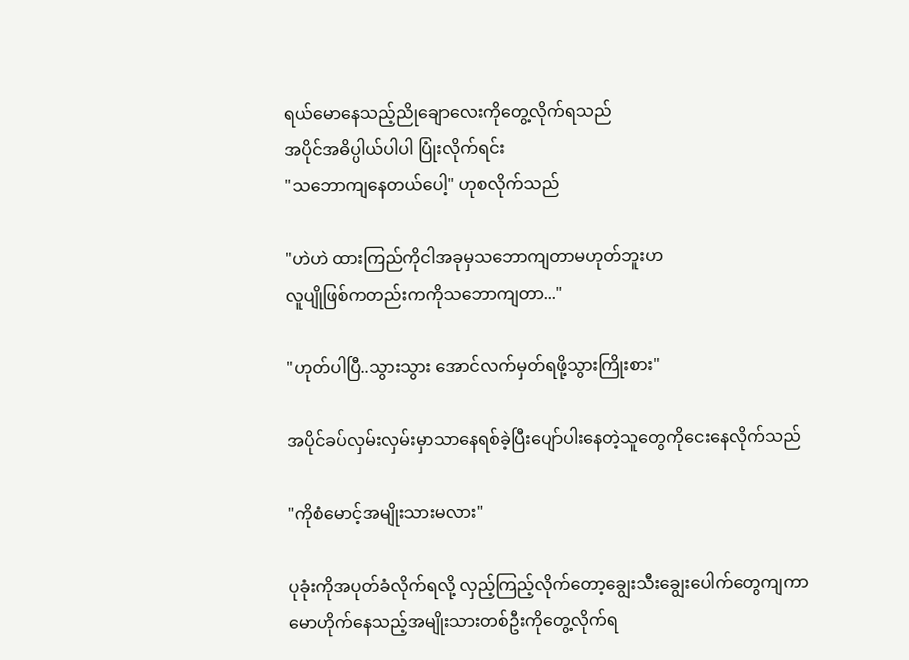ရယ်မောနေသည့်ညိုချောလေးကိုတွေ့လိုက်ရသည်
အပိုင်အဓိပ္ပါယ်ပါပါ ပြုံးလိုက်ရင်း
"သဘောကျနေတယ်ပေါ့" ဟုစလိုက်သည်

"ဟဲဟဲ ထားကြည်ကိုငါအခုမှသဘောကျတာမဟုတ်ဘူးဟ
လူပျိုဖြစ်ကတည်းကကိုသဘောကျတာ..."

"ဟုတ်ပါပြီ..သွားသွား အောင်လက်မှတ်ရဖို့သွားကြိုးစား"

အပိုင်ခပ်လှမ်းလှမ်းမှာသာနေရစ်ခဲ့ပြီးပျော်ပါးနေတဲ့သူတွေကိုငေးနေလိုက်သည်

"ကိုစံမောင့်အမျိုးသားမလား"

ပုခုံးကိုအပုတ်ခံလိုက်ရလို့ လှည့်ကြည့်လိုက်တော့ချွေးသီးချွေးပေါက်တွေကျကာမောဟိုက်နေသည့်အမျိုးသားတစ်ဦးကိုတွေ့လိုက်ရ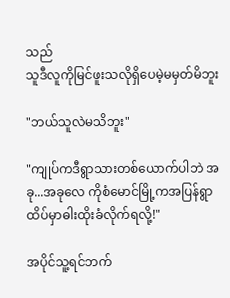သည်
သူဒီလူကိုမြင်ဖူးသလိုရှိပေမဲ့မမှတ်မိဘူး

"ဘယ်သူလဲမသိဘူး"

"ကျုပ်ကဒီရွာသားတစ်ယောက်ပါဘဲ အခု...အခုလေ ကိုစံမောင်မြို့ကအပြန်ရွာထိပ်မှာဓါးထိုးခံလိုက်ရလို့!"

အပိုင်သူ့ရင်ဘက်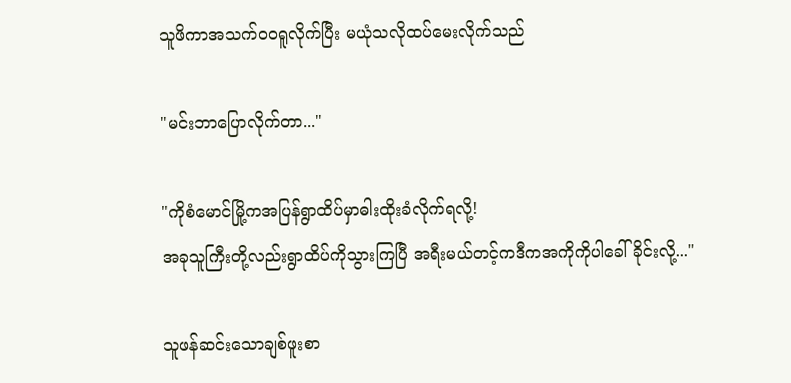သူဖိကာအသက်ဝဝရူလိုက်ပြီး မယုံသလိုထပ်မေးလိုက်သည်

"မင်းဘာပြောလိုက်တာ..."

"ကိုစံမောင်မြို့ကအပြန်ရွာထိပ်မှာဓါးထိုးခံလိုက်ရလို့!
အခုသူကြီးတို့လည်းရွာထိပ်ကိုသွားကြပြီ အရီးမယ်တင့်ကဒီကအကိုကိုပါခေါ်ခိုင်းလို့..."

သူဖန်ဆင်းသောချစ်ဖူးစာ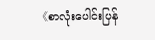《စာလုံးပေါင်းပြန်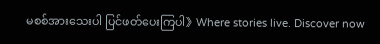မစစ်အားသေးပါ ပြင်ဖတ်ပေးကြပါ》Where stories live. Discover now